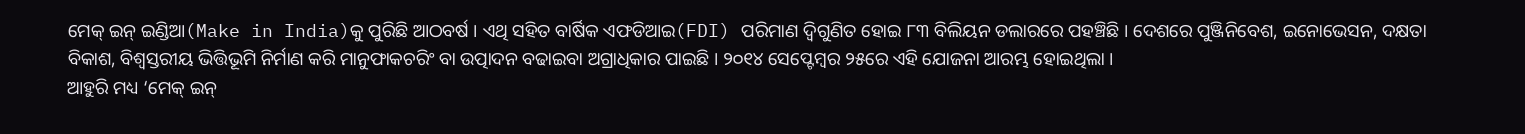ମେକ୍ ଇନ୍ ଇଣ୍ଡିଆ(Make in India)କୁ ପୁରିଛି ଆଠବର୍ଷ । ଏଥି ସହିତ ବାର୍ଷିକ ଏଫଡିଆଇ(FDI) ପରିମାଣ ଦ୍ୱିଗୁଣିତ ହୋଇ ୮୩ ବିଲିୟନ ଡଲାରରେ ପହଞ୍ଚିଛି । ଦେଶରେ ପୁଞ୍ଜିନିବେଶ, ଇନୋଭେସନ, ଦକ୍ଷତା ବିକାଶ, ବିଶ୍ୱସ୍ତରୀୟ ଭିତ୍ତିଭୂମି ନିର୍ମାଣ କରି ମାନୁଫାକଚରିଂ ବା ଉତ୍ପାଦନ ବଢାଇବା ଅଗ୍ରାଧିକାର ପାଇଛି । ୨୦୧୪ ସେପ୍ଟେମ୍ବର ୨୫ରେ ଏହି ଯୋଜନା ଆରମ୍ଭ ହୋଇଥିଲା ।
ଆହୁରି ମଧ୍ୟ ‘ମେକ୍ ଇନ୍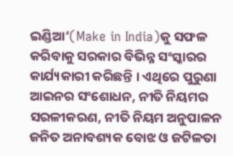ଇଣ୍ଡିଆ’(Make in India)କୁ ସଫଳ କରିବାକୁ ସରକାର ବିଭିନ୍ନ ସଂସ୍କାରର କାର୍ଯ୍ୟକାରୀ କରିଛନ୍ତି । ଏଥିରେ ପୁରୁଣା ଆଇନର ସଂଶୋଧନ, ନୀତି ନିୟମର ସରଳୀକରଣ, ନୀତି ନିୟମ ଅନୁପାଳନ ଜନିତ ଅନାବଶ୍ୟକ ବୋଝ ଓ ଜଟିଳତା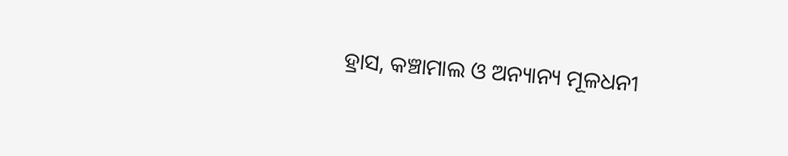ହ୍ରାସ, କଞ୍ଚାମାଲ ଓ ଅନ୍ୟାନ୍ୟ ମୂଳଧନୀ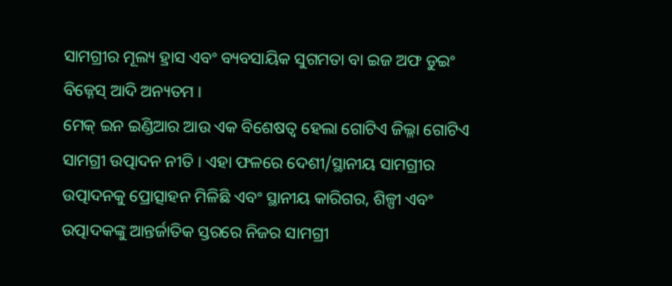ସାମଗ୍ରୀର ମୂଲ୍ୟ ହ୍ରାସ ଏବଂ ବ୍ୟବସାୟିକ ସୁଗମତା ବା ଇଜ ଅଫ ଡୁଇଂ ବିଜ୍ନେସ୍ ଆଦି ଅନ୍ୟତମ ।
ମେକ୍ ଇନ ଇଣ୍ଡିଆର ଆଉ ଏକ ବିଶେଷତ୍ୱ ହେଲା ଗୋଟିଏ ଜିଲ୍ଳା ଗୋଟିଏ ସାମଗ୍ରୀ ଉତ୍ପାଦନ ନୀତି । ଏହା ଫଳରେ ଦେଶୀ/ସ୍ଥାନୀୟ ସାମଗ୍ରୀର ଉତ୍ପାଦନକୁ ପ୍ରୋତ୍ସାହନ ମିଳିଛି ଏବଂ ସ୍ଥାନୀୟ କାରିଗର, ଶିଳ୍ପୀ ଏବଂ ଉତ୍ପାଦକଙ୍କୁ ଆନ୍ତର୍ଜାତିକ ସ୍ତରରେ ନିଜର ସାମଗ୍ରୀ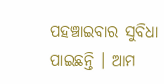ପହଞ୍ଚାଇବାର ସୁବିଧା ପାଇଛନ୍ତି । ଆମ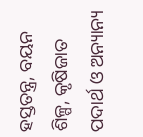ହସ୍ତତନ୍ତ୍ର, ବୟନ ଶିଳ୍ପ, କୃଷିଜାତ ପଦାର୍ଥ ଓ ଅନ୍ୟାନ୍ୟ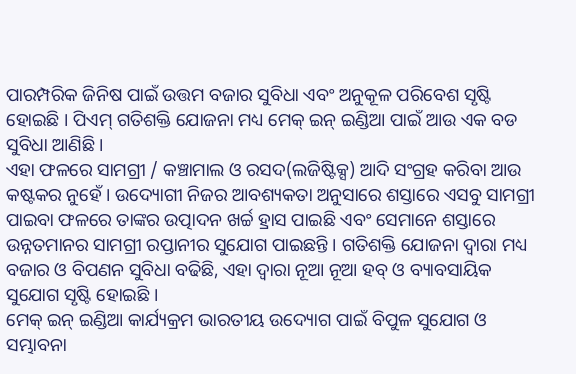ପାରମ୍ପରିକ ଜିନିଷ ପାଇଁ ଉତ୍ତମ ବଜାର ସୁବିଧା ଏବଂ ଅନୁକୂଳ ପରିବେଶ ସୃଷ୍ଟି ହୋଇଛି । ପିଏମ୍ ଗତିଶକ୍ତି ଯୋଜନା ମଧ୍ୟ ମେକ୍ ଇନ୍ ଇଣ୍ଡିଆ ପାଇଁ ଆଉ ଏକ ବଡ ସୁବିଧା ଆଣିଛି ।
ଏହା ଫଳରେ ସାମଗ୍ରୀ / କଞ୍ଚାମାଲ ଓ ରସଦ(ଲଜିଷ୍ଟିକ୍ସ) ଆଦି ସଂଗ୍ରହ କରିବା ଆଉ କଷ୍ଟକର ନୁହେଁ । ଉଦ୍ୟୋଗୀ ନିଜର ଆବଶ୍ୟକତା ଅନୁସାରେ ଶସ୍ତାରେ ଏସବୁ ସାମଗ୍ରୀ ପାଇବା ଫଳରେ ତାଙ୍କର ଉତ୍ପାଦନ ଖର୍ଚ୍ଚ ହ୍ରାସ ପାଇଛି ଏବଂ ସେମାନେ ଶସ୍ତାରେ ଉନ୍ନତମାନର ସାମଗ୍ରୀ ରପ୍ତାନୀର ସୁଯୋଗ ପାଇଛନ୍ତି । ଗତିଶକ୍ତି ଯୋଜନା ଦ୍ୱାରା ମଧ୍ୟ ବଜାର ଓ ବିପଣନ ସୁବିଧା ବଢିଛି, ଏହା ଦ୍ୱାରା ନୂଆ ନୂଆ ହବ୍ ଓ ବ୍ୟାବସାୟିକ ସୁଯୋଗ ସୃଷ୍ଟି ହୋଇଛି ।
ମେକ୍ ଇନ୍ ଇଣ୍ଡିଆ କାର୍ଯ୍ୟକ୍ରମ ଭାରତୀୟ ଉଦ୍ୟୋଗ ପାଇଁ ବିପୁଳ ସୁଯୋଗ ଓ ସମ୍ଭାବନା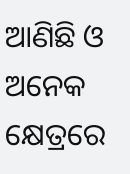ଆଣିଛି ଓ ଅନେକ କ୍ଷେତ୍ରରେ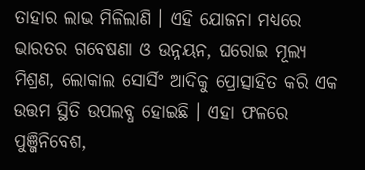ତାହାର ଲାଭ ମିଳିଲାଣି । ଏହି ଯୋଜନା ମଧ୍ୟରେ ଭାରତର ଗବେଷଣା ଓ ଉନ୍ନୟନ, ଘରୋଇ ମୂଲ୍ୟ ମିଶ୍ରଣ, ଲୋକାଲ ସୋର୍ସିଂ ଆଦିକୁ ପ୍ରୋତ୍ସାହିତ କରି ଏକ ଉତ୍ତମ ସ୍ଥିତି ଉପଲବ୍ଧ ହୋଇଛି । ଏହା ଫଳରେ ପୁଞ୍ଜିନିବେଶ,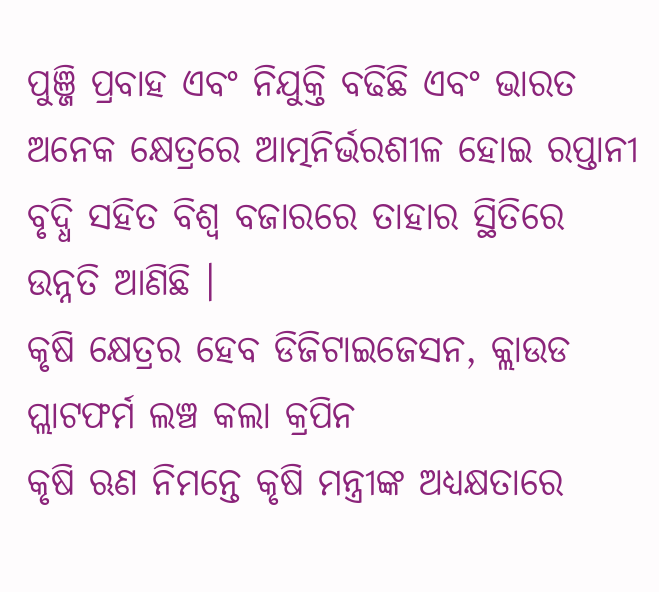ପୁଞ୍ଜି ପ୍ରବାହ ଏବଂ ନିଯୁକ୍ତି ବଢିଛି ଏବଂ ଭାରତ ଅନେକ କ୍ଷେତ୍ରରେ ଆତ୍ମନିର୍ଭରଶୀଳ ହୋଇ ରପ୍ତାନୀ ବୃଦ୍ଧି ସହିତ ବିଶ୍ୱ ବଜାରରେ ତାହାର ସ୍ଥିତିରେ ଉନ୍ନତି ଆଣିଛି ।
କୃଷି କ୍ଷେତ୍ରର ହେବ ଡିଜିଟାଇଜେସନ, କ୍ଲାଉଡ ପ୍ଲାଟଫର୍ମ ଲଞ୍ଚ କଲା କ୍ରପିନ
କୃଷି ଋଣ ନିମନ୍ତେ କୃଷି ମନ୍ତ୍ରୀଙ୍କ ଅଧ୍ୟକ୍ଷତାରେ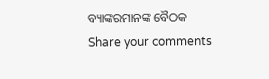ବ୍ୟାଙ୍କରମାନଙ୍କ ବୈଠକ
Share your comments